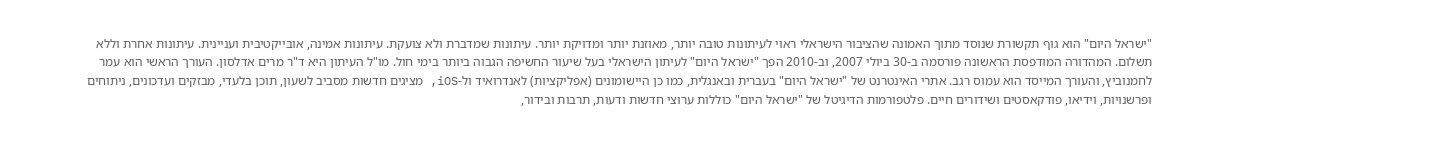"ישראל היום" הוא גוף תקשורת שנוסד מתוך האמונה שהציבור הישראלי ראוי לעיתונות טובה יותר, מאוזנת יותר ומדויקת יותר. עיתונות שמדברת ולא צועקת. עיתונות אמינה, אובייקטיבית ועניינית. עיתונות אחרת וללא תשלום. המהדורה המודפסת הראשונה פורסמה ב-30 ביולי 2007, וב-2010 הפך "ישראל היום" לעיתון הישראלי בעל שיעור החשיפה הגבוה ביותר בימי חול. מו"ל העיתון היא ד"ר מרים אדלסון. העורך הראשי הוא עמר לחמנוביץ, והעורך המייסד הוא עמוס רגב. אתרי האינטרנט של "ישראל היום" בעברית ובאנגלית, כמו כן היישומונים (אפליקציות) לאנדרואיד ול-iOS, מציגים חדשות מסביב לשעון, תוכן בלעדי, מבזקים ועדכונים, ניתוחים ופרשנויות, וידיאו, פודקאסטים ושידורים חיים. פלטפורמות הדיגיטל של "ישראל היום" כוללות ערוצי חדשות ודעות, תרבות ובידור,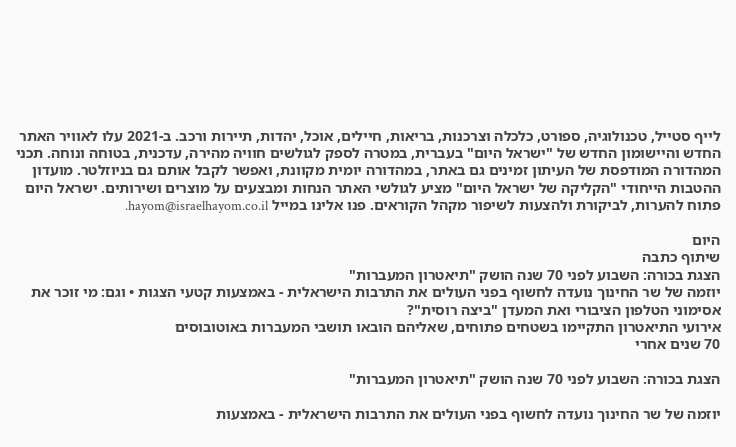לייף סטייל, טכנולוגיה, ספורט, כלכלה וצרכנות, בריאות, חיילים, אוכל, יהדות, תיירות ורכב. ב-2021 עלו לאוויר האתר החדש והיישומון החדש של "ישראל היום" בעברית, במטרה לספק לגולשים חוויה מהירה, עדכנית, בטוחה ונוחה. תכני המהדורה המודפסת של העיתון זמינים גם באתר, במהדורה יומית מקוונת, ואפשר לקבל אותם גם בניוזלטר. מועדון ההטבות הייחודי "הקליקה של ישראל היום" מציע לגולשי האתר הנחות ומבצעים על מוצרים ושירותים. ישראל היום פתוח להערות, לביקורת ולהצעות לשיפור מקהל הקוראים. פנו אלינו במייל hayom@israelhayom.co.il.

היום
שיתוף כתבה
הצגת בכורה: השבוע לפני 70 שנה הושק "תיאטרון המעברות"
יוזמה של שר החינוך נועדה לחשוף בפני העולים את התרבות הישראלית - באמצעות קטעי הצגות • וגם: מי זוכר את אסימוני הטלפון הציבורי ואת המעדן "ביצה רוסית"?
אירועי התיאטרון התקיימו בשטחים פתוחים, שאליהם הובאו תושבי המעברות באוטובוסים
70 שנים אחרי

הצגת בכורה: השבוע לפני 70 שנה הושק "תיאטרון המעברות"

יוזמה של שר החינוך נועדה לחשוף בפני העולים את התרבות הישראלית - באמצעות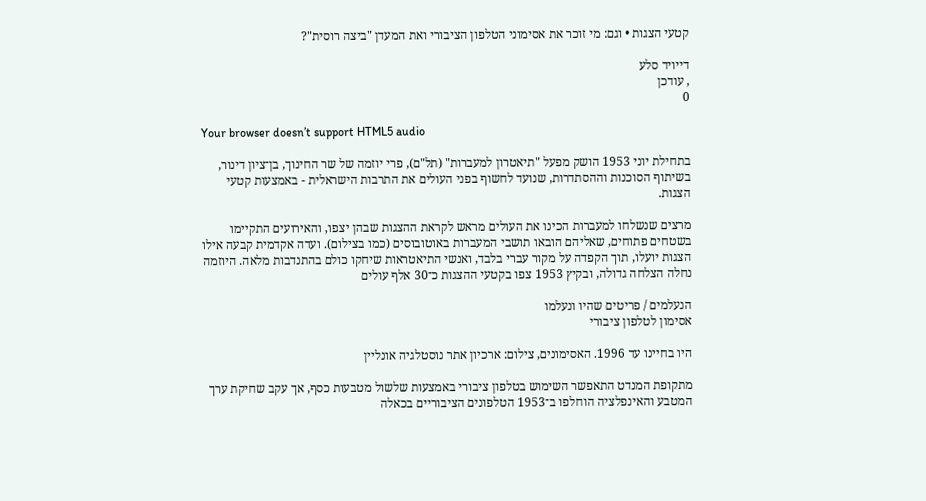קטעי הצגות • וגם: מי זוכר את אסימוני הטלפון הציבורי ואת המעדן "ביצה רוסית"?

דייויד סלע
, עודכן
0

Your browser doesn’t support HTML5 audio

בתחילת יוני 1953 הושק מפעל "תיאטרון למעברות" (תל"ם), פרי יוזמה של שר החינוך, בן־ציון דינור, בשיתוף הסוכנות וההסתדרות, שנועד לחשוף בפני העולים את התרבות הישראלית - באמצעות קטעי הצגות.

מרצים שנשלחו למעברות הכינו את העולים מראש לקראת ההצגות שבהן יצפו, והאירועים התקיימו בשטחים פתוחים, שאליהם הובאו תושבי המעברות באוטובוסים (כמו בצילום). ועדה אקדמית קבעה אילו הצגות יועלו, תוך הקפדה על מקור עברי בלבד, ואנשי התיאטראות שיחקו כולם בהתנדבות מלאה. היוזמה נחלה הצלחה גדולה, ובקיץ 1953 צפו בקטעי ההצגות כ־30 אלף עולים

הנעלמים / פריטים שהיו ונעלמו
אסימון לטלפון ציבורי

היו בחיינו עד 1996. האסימונים, צילום: ארכיון אתר נוסטלגיה אונליין

מתקופת המנדט התאפשר השימוש בטלפון ציבורי באמצעות שלשול מטבעות כסף, אך עקב שחיקת ערך המטבע והאינפלציה הוחלפו ב־1953 הטלפונים הציבוריים בכאלה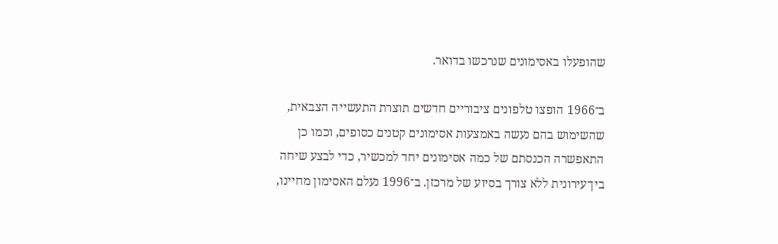שהופעלו באסימונים שנרכשו בדואר.

ב־1966 הופצו טלפונים ציבוריים חדשים תוצרת התעשייה הצבאית, שהשימוש בהם נעשה באמצעות אסימונים קטנים כסופים, וכמו כן התאפשרה הכנסתם של כמה אסימונים יחד למכשיר, כדי לבצע שיחה בין־עירונית ללא צורך בסיוע של מרכזן. ב־1996 נעלם האסימון מחיינו,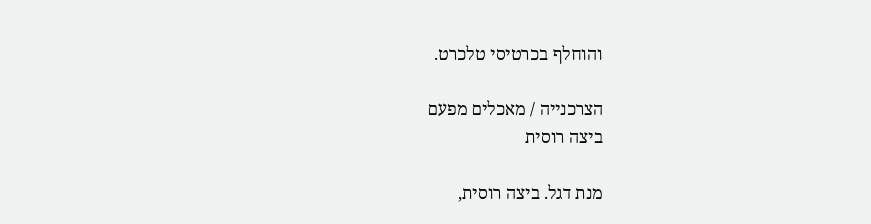והוחלף בכרטיסי טלכרט.

הצרכנייה / מאכלים מפעם
ביצה רוסית

מנת דגל. ביצה רוסית,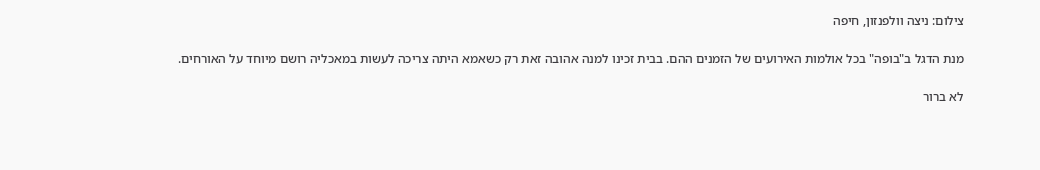צילום: ניצה וולפנזון, חיפה

מנת הדגל ב"בופה" בכל אולמות האירועים של הזמנים ההם. בבית זכינו למנה אהובה זאת רק כשאמא היתה צריכה לעשות במאכליה רושם מיוחד על האורחים.

לא ברור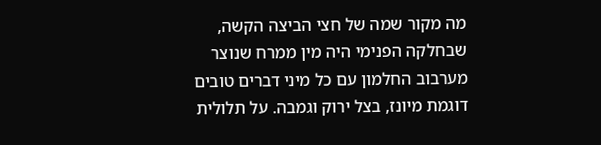מה מקור שמה של חצי הביצה הקשה, שבחלקה הפנימי היה מין ממרח שנוצר מערבוב החלמון עם כל מיני דברים טובים דוגמת מיונז, בצל ירוק וגמבה. על תלולית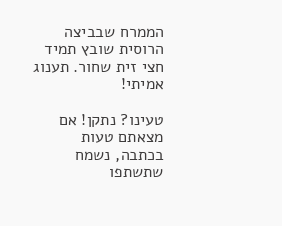הממרח שבביצה הרוסית שובץ תמיד חצי זית שחור. תענוג אמיתי!

טעינו? נתקן! אם מצאתם טעות בכתבה, נשמח שתשתפו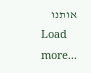אותנו
Load more...